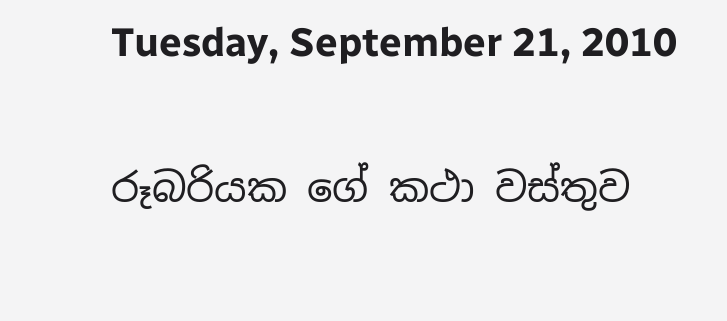Tuesday, September 21, 2010

රූබරියක ගේ කථා වස්තුව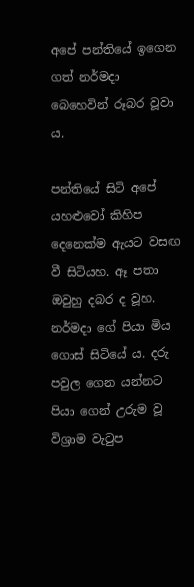අපේ පන්තියේ ඉගෙන ගත් නර්මදා බෙහෙවින් රූබර වූවා ය.

පන්තියේ සිටි අපේ යහළුවෝ කිහිප දෙනෙක්ම ඇයට වසඟ වී සිටියහ. ඈ පතා ඔවුහු දබර ද වූහ. නර්මදා ගේ පියා මිය ගොස් සිටියේ ය. දරු පවුල ගෙන යන්නට පියා ගෙන් උරුම වූ විශ්‍රාම වැටුප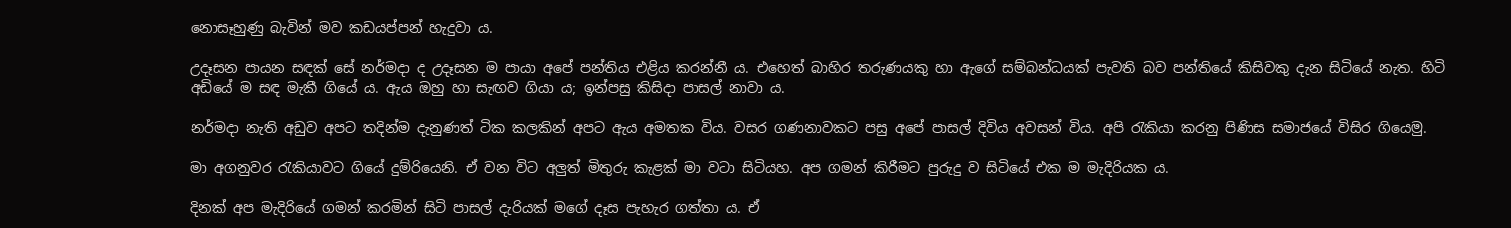නොසෑහුණු බැවින් මව කඩයප්පන් හැදුවා ය.

උදෑසන පායන සඳක් සේ නර්මදා ද උදෑසන ම පායා අපේ පන්තිය එළිය කරන්නී ය. එහෙත් බාහිර තරුණයකු හා ඇගේ සම්බන්ධයක් පැවති බව පන්තියේ කිසිවකු දැන සිටියේ නැත. හිටි අඩියේ ම සඳ මැකී ගියේ ය. ඇය ඔහු හා සැඟව ගියා ය; ඉන්පසු කිසිදා පාසල් නාවා ය.

නර්මදා නැති අඩුව අපට තදින්ම දැනුණත් ටික කලකින් අපට ඇය අමතක විය. වසර ගණනාවකට පසු අපේ පාසල් දිවිය අවසන් විය. අපි රැකියා කරනු පිණිස සමාජයේ විසිර ගියෙමු.

මා අගනුවර රැකියාවට ගියේ දුම්රියෙනි. ඒ වන විට අලුත් මිතුරු කැළක් මා වටා සිටියහ. අප ගමන් කිරීමට පුරුදු ව සිටියේ එක ම මැදිරියක ය.

දිනක් අප මැදිරියේ ගමන් කරමින් සිටි පාසල් දැරියක් මගේ දෑස පැහැර ගත්තා ය. ඒ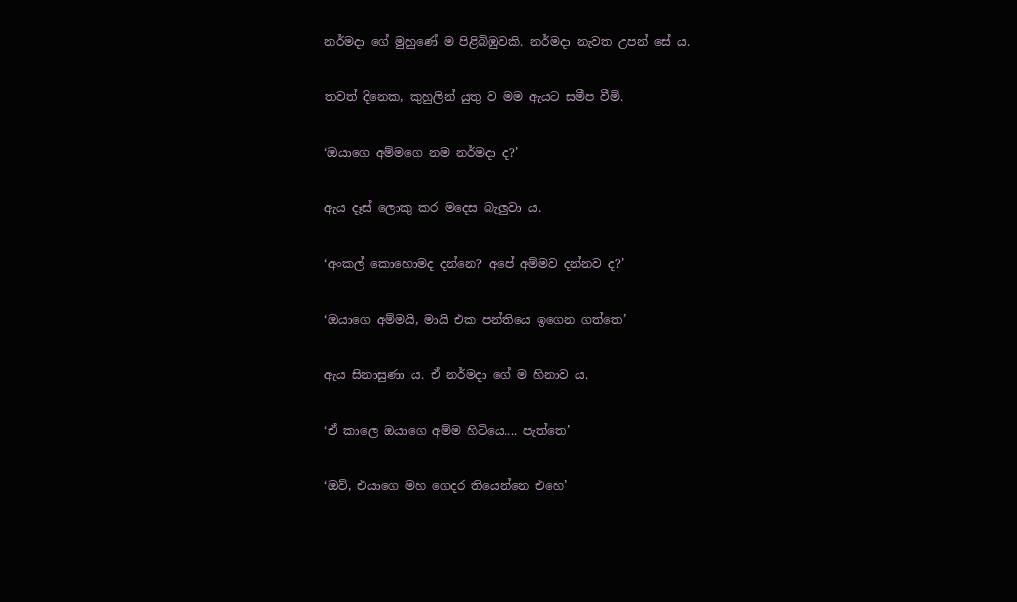නර්මදා ගේ මුහුණේ ම පිළිබිඹුවකි. නර්මදා නැවත උපන් සේ ය.

තවත් දිනෙක, කුහුලින් යුතු ව මම ඇයට සමීප වීමි.

‘ඔයාගෙ අම්මගෙ නම නර්මදා ද?’

ඇය දෑස් ලොකු කර මදෙස බැලුවා ය.

‘අංකල් කොහොමද දන්නෙ? අපේ අම්මව දන්නව ද?’

‘ඔයාගෙ අම්මයි, මායි එක පන්තියෙ ඉගෙන ගත්තෙ’

ඇය සිනාසුණා ය. ඒ නර්මදා ගේ ම හිනාව ය.

‘ඒ කාලෙ ඔයාගෙ අම්ම හිටියෙ.... පැත්තෙ’

‘ඔව්, එයාගෙ මහ ගෙදර තියෙන්නෙ එහෙ’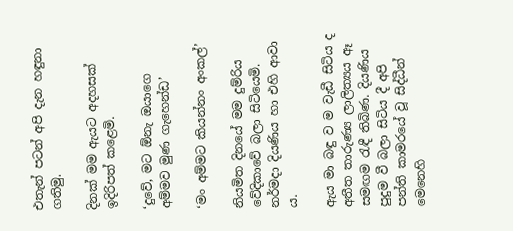එතැන් පටන් අපි දැන හඳුනා ගතිමු.

දිනක් මම ඇයට අදහසක් ඉදිරිපත් කළෙමි.

‘දුවේ, මට ඕනැ ඔයාගෙ අම්මව මුණ ගැහෙන්ඩ’

‘මං අම්මට කියන්නං අංකල්’

නියමිත දිනයේ මම දුම්රිය වේදිකාවේ බලා සිටියෙමි. නර්මදා දියණිය හා එහි ආවා ය.

ඇය මා බඳු ව ම වැඩී සිටිය ද අතීත තාරුණ්‍ය ලාලිත්‍යය ඈ සමඟම රැඳී තිබිණ. දියණිය පුදුම වී බලා සිටිය දී අපි පන්ති කාමරයේ වූ සිද්ධීන් මෙනෙහි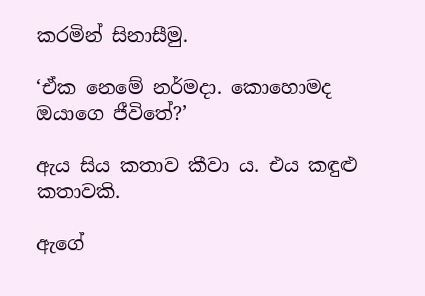කරමින් සිනාසීමු.

‘ඒක නෙමේ නර්මදා. කොහොමද ඔයාගෙ ජීවිතේ?’

ඇය සිය කතාව කීවා ය. එය කඳුළු කතාවකි.

ඇගේ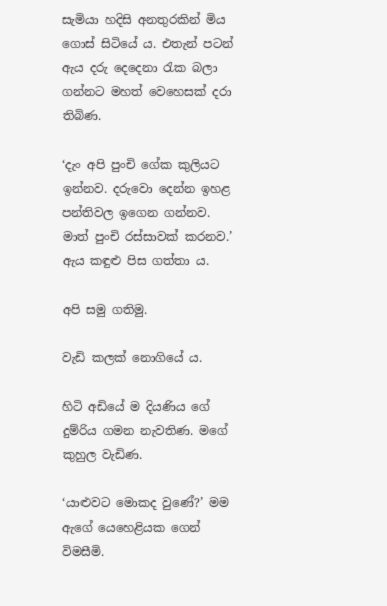සැමියා හදිසි අනතුරකින් මිය ගොස් සිටියේ ය. එතැන් පටන් ඇය දරු දෙදෙනා රැක බලා ගන්නට මහත් වෙහෙසක් දරා තිබිණ.

‘දැං අපි පුංචි ගේක කුලියට ඉන්නව. දරුවො දෙන්න ඉහළ පන්තිවල ඉගෙන ගන්නව. මාත් පුංචි රස්සාවක් කරනව.’ ඇය කඳුළු පිස ගත්තා ය.

අපි සමු ගතිමු.

වැඩි කලක් නොගියේ ය.

හිටි අඩියේ ම දියණිය ගේ දුම්රිය ගමන නැවතිණ. මගේ කුහුල වැඩිණ.

‘යාළුවට මොකද වුණේ?’ මම ඇගේ යෙහෙළියක ගෙන් විමසීමි.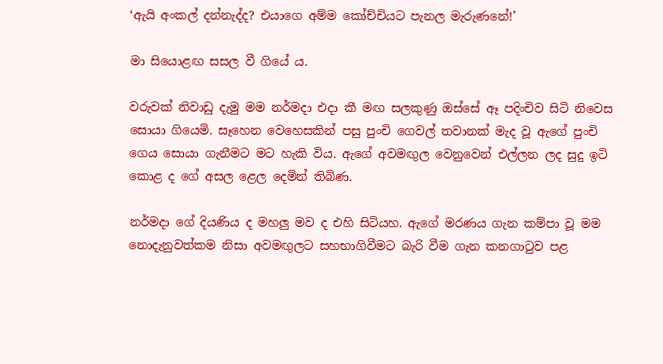‘ඇයි අංකල් දන්නැද්ද? එයාගෙ අම්ම කෝච්චියට පැනල මැරුණනේ!’

මා සියොළඟ සසල වී ගියේ ය.

වරුවක් නිවාඩු දැමු මම නර්මදා එදා කී මඟ සලකුණු ඔස්සේ ඈ පදිංචිව සිටි නිවෙස සොයා ගියෙමි. සෑහෙන වෙහෙසකින් පසු පුංචි ගෙවල් තවානක් මැද වූ ඇගේ පුංචි ගෙය සොයා ගැනීමට මට හැකි විය. ඇගේ අවමඟුල වෙනුවෙන් එල්ලන ලද සුදු ඉටි කොළ ද ගේ අසල ළෙල දෙමින් තිබිණ.

නර්මදා ගේ දියණිය ද මහලු මව ද එහි සිටියහ. ඇගේ මරණය ගැන කම්පා වූ මම නොදැනුවත්කම නිසා අවමඟුලට සහභාගිවීමට බැරි වීම ගැන කනගාටුව පළ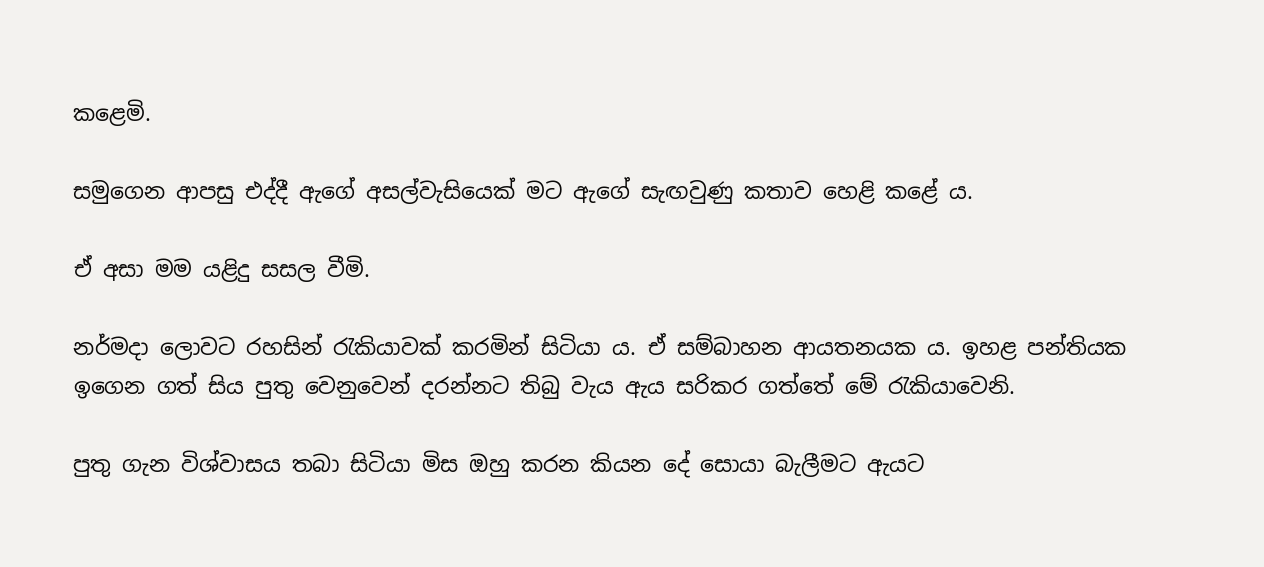කළෙමි.

සමුගෙන ආපසු එද්දී ඇගේ අසල්වැසියෙක් මට ඇගේ සැඟවුණු කතාව හෙළි කළේ ය.

ඒ අසා මම යළිදු සසල වීමි.

නර්මදා ලොවට රහසින් රැකියාවක් කරමින් සිටියා ය. ඒ සම්බාහන ආයතනයක ය. ඉහළ පන්තියක ඉගෙන ගත් සිය පුතු වෙනුවෙන් දරන්නට තිබු වැය ඇය සරිකර ගත්තේ මේ රැකියාවෙනි.

පුතු ගැන විශ්වාසය තබා සිටියා මිස ඔහු කරන කියන දේ සොයා බැලීමට ඇයට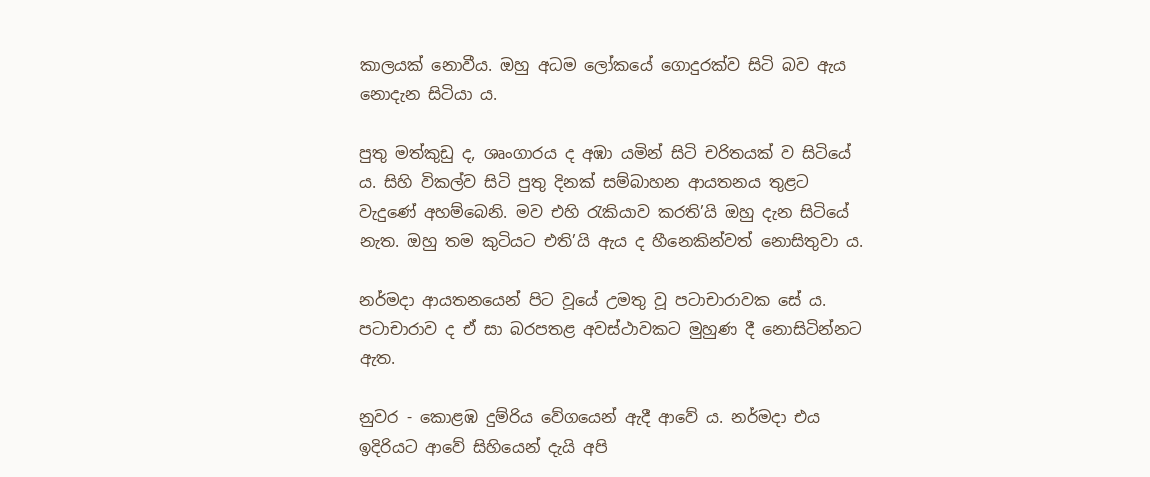කාලයක් නොවීය. ඔහු අධම ලෝකයේ ගොදුරක්ව සිටි බව ඇය නොදැන සිටියා ය.

පුතු මත්කුඩු ද, ශෘංගාරය ද අඹා යමින් සිටි චරිතයක් ව සිටියේ ය. සිහි විකල්ව සිටි පුතු දිනක් සම්බාහන ආයතනය තුළට වැදුණේ අහම්බෙනි. මව එහි රැකියාව කරති’යි ඔහු දැන සිටියේ නැත. ඔහු තම කුටියට එති’යි ඇය ද හීනෙකින්වත් නොසිතුවා ය.

නර්මදා ආයතනයෙන් පිට වූයේ උමතු වූ පටාචාරාවක සේ ය. පටාචාරාව ද ඒ සා බරපතළ අවස්ථාවකට මුහුණ දී නොසිටින්නට ඇත.

නුවර - කොළඹ දුම්රිය වේගයෙන් ඇදී ආවේ ය. නර්මදා එය ඉදිරියට ආවේ සිහියෙන් දැයි අපි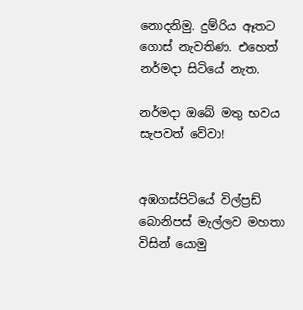නොදනිමු. දුම්රිය ඈතට ගොස් නැවතිණ. එහෙත් නර්මදා සිටියේ නැත.

නර්මදා ඔබේ මතු භවය සැපවත් වේවා!


අඹගස්පිටියේ විල්ප්‍රඩ් බොනිපස් මැල්ලව මහතා විසින් යොමු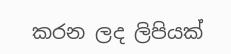කරන ලද ලිපියක්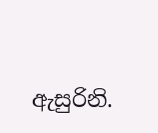ඇසුරිනි.